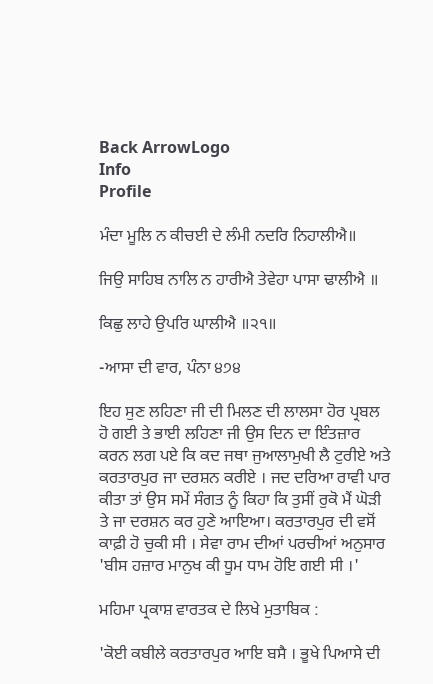Back ArrowLogo
Info
Profile

ਮੰਦਾ ਮੂਲਿ ਨ ਕੀਚਈ ਦੇ ਲੰਮੀ ਨਦਰਿ ਨਿਹਾਲੀਐ॥

ਜਿਉ ਸਾਹਿਬ ਨਾਲਿ ਨ ਹਾਰੀਐ ਤੇਵੇਹਾ ਪਾਸਾ ਢਾਲੀਐ ॥

ਕਿਛੁ ਲਾਹੇ ਉਪਰਿ ਘਾਲੀਐ ॥੨੧॥

-ਆਸਾ ਦੀ ਵਾਰ, ਪੰਨਾ ੪੭੪

ਇਹ ਸੁਣ ਲਹਿਣਾ ਜੀ ਦੀ ਮਿਲਣ ਦੀ ਲਾਲਸਾ ਹੋਰ ਪ੍ਰਬਲ ਹੋ ਗਈ ਤੇ ਭਾਈ ਲਹਿਣਾ ਜੀ ਉਸ ਦਿਨ ਦਾ ਇੰਤਜ਼ਾਰ ਕਰਨ ਲਗ ਪਏ ਕਿ ਕਦ ਜਥਾ ਜੁਆਲਾਮੁਖੀ ਲੈ ਟੁਰੀਏ ਅਤੇ ਕਰਤਾਰਪੁਰ ਜਾ ਦਰਸ਼ਨ ਕਰੀਏ । ਜਦ ਦਰਿਆ ਰਾਵੀ ਪਾਰ ਕੀਤਾ ਤਾਂ ਉਸ ਸਮੇਂ ਸੰਗਤ ਨੂੰ ਕਿਹਾ ਕਿ ਤੁਸੀਂ ਰੁਕੋ ਮੈਂ ਘੋੜੀ ਤੇ ਜਾ ਦਰਸ਼ਨ ਕਰ ਹੁਣੇ ਆਇਆ। ਕਰਤਾਰਪੁਰ ਦੀ ਵਸੋਂ ਕਾਫ਼ੀ ਹੋ ਚੁਕੀ ਸੀ । ਸੇਵਾ ਰਾਮ ਦੀਆਂ ਪਰਚੀਆਂ ਅਨੁਸਾਰ 'ਬੀਸ ਹਜ਼ਾਰ ਮਾਨੁਖ ਕੀ ਧੂਮ ਧਾਮ ਹੋਇ ਗਈ ਸੀ ।'

ਮਹਿਮਾ ਪ੍ਰਕਾਸ਼ ਵਾਰਤਕ ਦੇ ਲਿਖੇ ਮੁਤਾਬਿਕ :

'ਕੋਈ ਕਬੀਲੇ ਕਰਤਾਰਪੁਰ ਆਇ ਬਸੈ । ਭੂਖੇ ਪਿਆਸੇ ਦੀ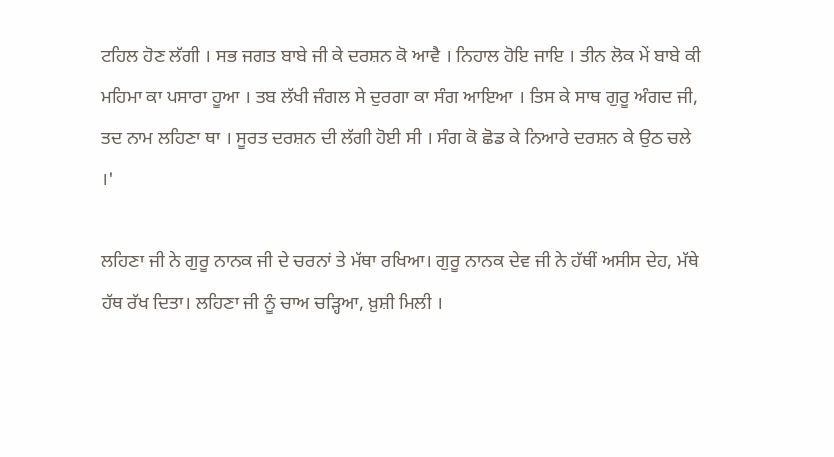ਟਹਿਲ ਹੋਣ ਲੱਗੀ । ਸਭ ਜਗਤ ਬਾਬੇ ਜੀ ਕੇ ਦਰਸ਼ਨ ਕੋ ਆਵੈ । ਨਿਹਾਲ ਹੋਇ ਜਾਇ । ਤੀਨ ਲੋਕ ਮੇਂ ਬਾਬੇ ਕੀ ਮਹਿਮਾ ਕਾ ਪਸਾਰਾ ਹੂਆ । ਤਬ ਲੱਖੀ ਜੰਗਲ ਸੇ ਦੁਰਗਾ ਕਾ ਸੰਗ ਆਇਆ । ਤਿਸ ਕੇ ਸਾਥ ਗੁਰੂ ਅੰਗਦ ਜੀ, ਤਦ ਨਾਮ ਲਹਿਣਾ ਥਾ । ਸੂਰਤ ਦਰਸ਼ਨ ਦੀ ਲੱਗੀ ਹੋਈ ਸੀ । ਸੰਗ ਕੋ ਛੋਡ ਕੇ ਨਿਆਰੇ ਦਰਸ਼ਨ ਕੇ ਉਠ ਚਲੇ ।'

ਲਹਿਣਾ ਜੀ ਨੇ ਗੁਰੂ ਨਾਨਕ ਜੀ ਦੇ ਚਰਨਾਂ ਤੇ ਮੱਥਾ ਰਖਿਆ। ਗੁਰੂ ਨਾਨਕ ਦੇਵ ਜੀ ਨੇ ਹੱਥੀਂ ਅਸੀਸ ਦੇਹ, ਮੱਥੇ ਹੱਥ ਰੱਖ ਦਿਤਾ। ਲਹਿਣਾ ਜੀ ਨੂੰ ਚਾਅ ਚੜ੍ਹਿਆ, ਖ਼ੁਸ਼ੀ ਮਿਲੀ ।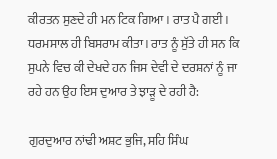ਕੀਰਤਨ ਸੁਣਦੇ ਹੀ ਮਨ ਟਿਕ ਗਿਆ । ਰਾਤ ਪੈ ਗਈ । ਧਰਮਸਾਲ ਹੀ ਬਿਸਰਾਮ ਕੀਤਾ। ਰਾਤ ਨੂੰ ਸੁੱਤੇ ਹੀ ਸਨ ਕਿ ਸੁਪਨੇ ਵਿਚ ਕੀ ਦੇਖਦੇ ਹਨ ਜਿਸ ਦੇਵੀ ਦੇ ਦਰਸ਼ਨਾਂ ਨੂੰ ਜਾ ਰਹੇ ਹਨ ਉਹ ਇਸ ਦੁਆਰ ਤੇ ਝਾੜੂ ਦੇ ਰਹੀ ਹੈ:

ਗੁਰਦੁਆਰ ਨਾਂਢੀ ਅਸ਼ਟ ਭੁਜਿ, ਸਹਿ ਸਿੰਘ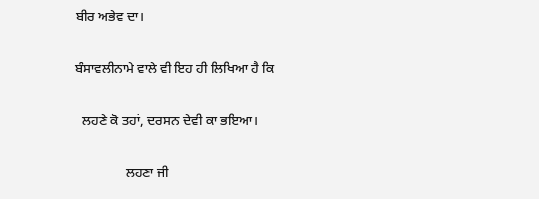ਬੀਰ ਅਭੇਵ ਦਾ।

ਬੰਸਾਵਲੀਨਾਮੇ ਵਾਲੇ ਵੀ ਇਹ ਹੀ ਲਿਖਿਆ ਹੈ ਕਿ

  ਲਹਣੇ ਕੋ ਤਹਾਂ, ਦਰਸਨ ਦੇਵੀ ਕਾ ਭਇਆ।

               ਲਹਣਾ ਜੀ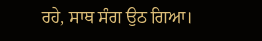ਰਹੇ, ਸਾਥ ਸੰਗ ਉਠ ਗਿਆ।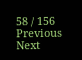58 / 156
Previous
Next